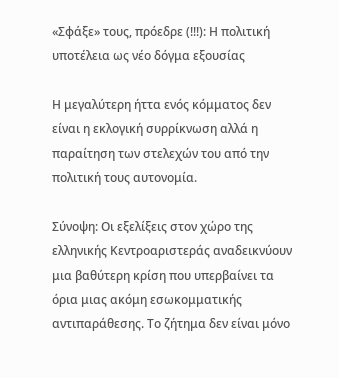«Σφάξε» τους, πρόεδρε (!!!): Η πολιτική υποτέλεια ως νέο δόγμα εξουσίας

Η μεγαλύτερη ήττα ενός κόμματος δεν είναι η εκλογική συρρίκνωση αλλά η παραίτηση των στελεχών του από την πολιτική τους αυτονομία.

Σύνοψη: Οι εξελίξεις στον χώρο της ελληνικής Κεντροαριστεράς αναδεικνύουν μια βαθύτερη κρίση που υπερβαίνει τα όρια μιας ακόμη εσωκομματικής αντιπαράθεσης. Το ζήτημα δεν είναι μόνο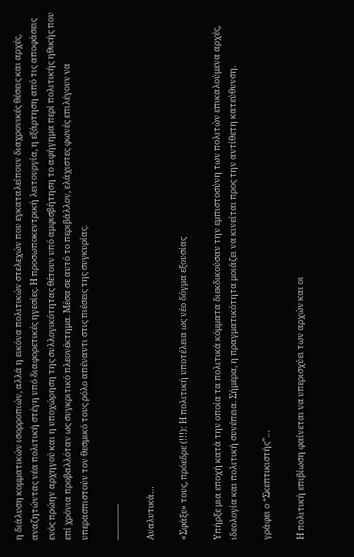η διάλυση κομματικών ισορροπιών, αλλά η εικόνα πολιτικών στελεχών που εγκαταλείπουν διαχρονικές θέσεις και αρχές, αναζητώντας νέα πολιτική στέγη υπό διαφορετικές ηγεσίες. Η προσωποκεντρική λειτουργία, η εξάρτηση από τις αποφάσεις ενός πρώην αρχηγού και η υποχώρηση της συλλογικότητας θέτουν υπό αμφισβήτηση το αφήγημα περί πολιτικής ηθικής που επί χρόνια προβαλλόταν ως συγκριτικό πλεονέκτημα. Μέσα σε αυτό το περιβάλλον, ελάχιστες φωνές επιλέγουν να υπερασπιστούν τον θεσμικό τους ρόλο απέναντι στις πιέσεις της συγκυρίας.

————

Αναλυτικά…

«Σφάξε» τους, πρόεδρε (!!!): Η πολιτική υποτέλεια ως νέο δόγμα εξουσίας

Υπήρξε μια εποχή κατά την οποία τα πολιτικά κόμματα διεκδικούσαν την εμπιστοσύνη των πολιτών επικαλούμενα αρχές, ιδεολογία και πολιτική συνέπεια. Σήμερα, η πραγματικότητα μοιάζει να κινείται προς την αντίθετη κατεύθυνση.

γράφει ο “Σκεπτικιστής”…

Η πολιτική επιβίωση φαίνεται να υπερισχύει των αρχών και οι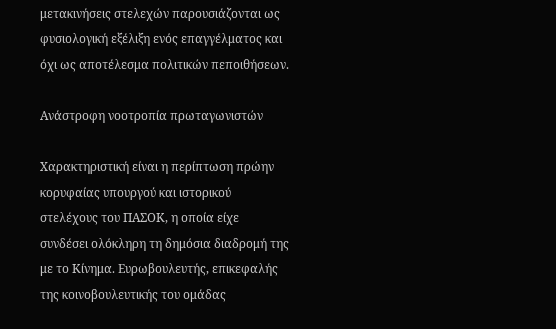μετακινήσεις στελεχών παρουσιάζονται ως φυσιολογική εξέλιξη ενός επαγγέλματος και όχι ως αποτέλεσμα πολιτικών πεποιθήσεων.

Ανάστροφη νοοτροπία πρωταγωνιστών

Χαρακτηριστική είναι η περίπτωση πρώην κορυφαίας υπουργού και ιστορικού στελέχους του ΠΑΣΟΚ, η οποία είχε συνδέσει ολόκληρη τη δημόσια διαδρομή της με το Κίνημα. Ευρωβουλευτής, επικεφαλής της κοινοβουλευτικής του ομάδας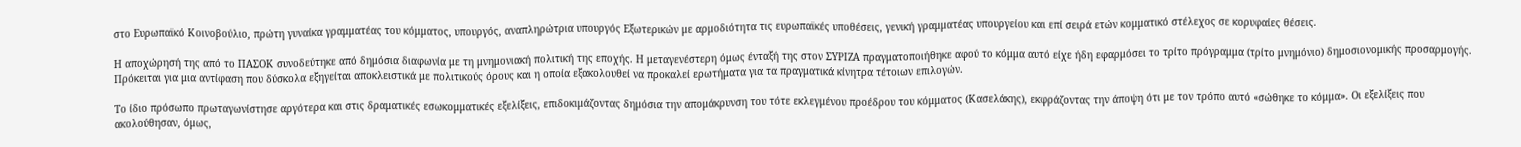στο Ευρωπαϊκό Κοινοβούλιο, πρώτη γυναίκα γραμματέας του κόμματος, υπουργός, αναπληρώτρια υπουργός Εξωτερικών με αρμοδιότητα τις ευρωπαϊκές υποθέσεις, γενική γραμματέας υπουργείου και επί σειρά ετών κομματικό στέλεχος σε κορυφαίες θέσεις.

Η αποχώρησή της από το ΠΑΣΟΚ συνοδεύτηκε από δημόσια διαφωνία με τη μνημονιακή πολιτική της εποχής. Η μεταγενέστερη όμως ένταξή της στον ΣΥΡΙΖΑ πραγματοποιήθηκε αφού το κόμμα αυτό είχε ήδη εφαρμόσει το τρίτο πρόγραμμα (τρίτο μνημόνιο) δημοσιονομικής προσαρμογής. Πρόκειται για μια αντίφαση που δύσκολα εξηγείται αποκλειστικά με πολιτικούς όρους και η οποία εξακολουθεί να προκαλεί ερωτήματα για τα πραγματικά κίνητρα τέτοιων επιλογών.

Το ίδιο πρόσωπο πρωταγωνίστησε αργότερα και στις δραματικές εσωκομματικές εξελίξεις, επιδοκιμάζοντας δημόσια την απομάκρυνση του τότε εκλεγμένου προέδρου του κόμματος (Κασελάκης), εκφράζοντας την άποψη ότι με τον τρόπο αυτό «σώθηκε το κόμμα». Οι εξελίξεις που ακολούθησαν, όμως,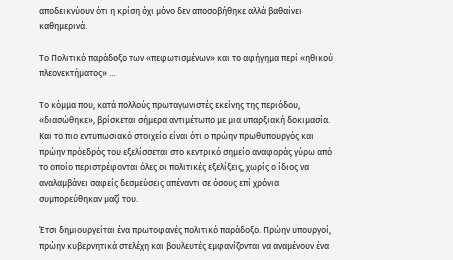αποδεικνύουν ότι η κρίση όχι μόνο δεν αποσοβήθηκε αλλά βαθαίνει καθημερινά.

Το Πολιτικό παράδοξο των «πεφωτισμένων» και το αφήγημα περί «ηθικού πλεονεκτήματος» …

Το κόμμα που, κατά πολλούς πρωταγωνιστές εκείνης της περιόδου, «διασώθηκε», βρίσκεται σήμερα αντιμέτωπο με μια υπαρξιακή δοκιμασία. Και το πιο εντυπωσιακό στοιχείο είναι ότι ο πρώην πρωθυπουργός και πρώην πρόεδρός του εξελίσσεται στο κεντρικό σημείο αναφοράς γύρω από το οποίο περιστρέφονται όλες οι πολιτικές εξελίξεις, χωρίς ο ίδιος να αναλαμβάνει σαφείς δεσμεύσεις απέναντι σε όσους επί χρόνια συμπορεύθηκαν μαζί του.

Έτσι δημιουργείται ένα πρωτοφανές πολιτικό παράδοξο. Πρώην υπουργοί, πρώην κυβερνητικά στελέχη και βουλευτές εμφανίζονται να αναμένουν ένα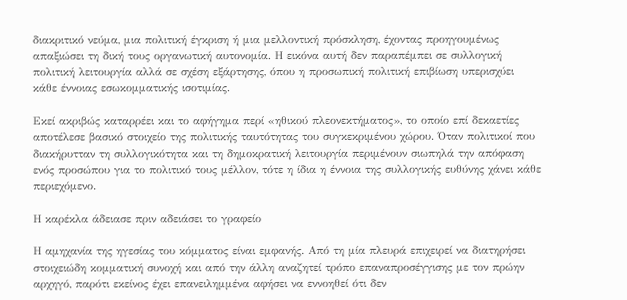διακριτικό νεύμα, μια πολιτική έγκριση ή μια μελλοντική πρόσκληση, έχοντας προηγουμένως απαξιώσει τη δική τους οργανωτική αυτονομία. Η εικόνα αυτή δεν παραπέμπει σε συλλογική πολιτική λειτουργία αλλά σε σχέση εξάρτησης, όπου η προσωπική πολιτική επιβίωση υπερισχύει κάθε έννοιας εσωκομματικής ισοτιμίας.

Εκεί ακριβώς καταρρέει και το αφήγημα περί «ηθικού πλεονεκτήματος», το οποίο επί δεκαετίες αποτέλεσε βασικό στοιχείο της πολιτικής ταυτότητας του συγκεκριμένου χώρου. Όταν πολιτικοί που διακήρυτταν τη συλλογικότητα και τη δημοκρατική λειτουργία περιμένουν σιωπηλά την απόφαση ενός προσώπου για το πολιτικό τους μέλλον, τότε η ίδια η έννοια της συλλογικής ευθύνης χάνει κάθε περιεχόμενο.

Η καρέκλα άδειασε πριν αδειάσει το γραφείο

Η αμηχανία της ηγεσίας του κόμματος είναι εμφανής. Από τη μία πλευρά επιχειρεί να διατηρήσει στοιχειώδη κομματική συνοχή και από την άλλη αναζητεί τρόπο επαναπροσέγγισης με τον πρώην αρχηγό, παρότι εκείνος έχει επανειλημμένα αφήσει να εννοηθεί ότι δεν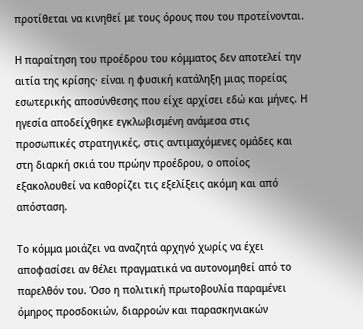προτίθεται να κινηθεί με τους όρους που του προτείνονται.

Η παραίτηση του προέδρου του κόμματος δεν αποτελεί την αιτία της κρίσης· είναι η φυσική κατάληξη μιας πορείας εσωτερικής αποσύνθεσης που είχε αρχίσει εδώ και μήνες. Η ηγεσία αποδείχθηκε εγκλωβισμένη ανάμεσα στις προσωπικές στρατηγικές, στις αντιμαχόμενες ομάδες και στη διαρκή σκιά του πρώην προέδρου, ο οποίος εξακολουθεί να καθορίζει τις εξελίξεις ακόμη και από απόσταση.

Το κόμμα μοιάζει να αναζητά αρχηγό χωρίς να έχει αποφασίσει αν θέλει πραγματικά να αυτονομηθεί από το παρελθόν του. Όσο η πολιτική πρωτοβουλία παραμένει όμηρος προσδοκιών, διαρροών και παρασκηνιακών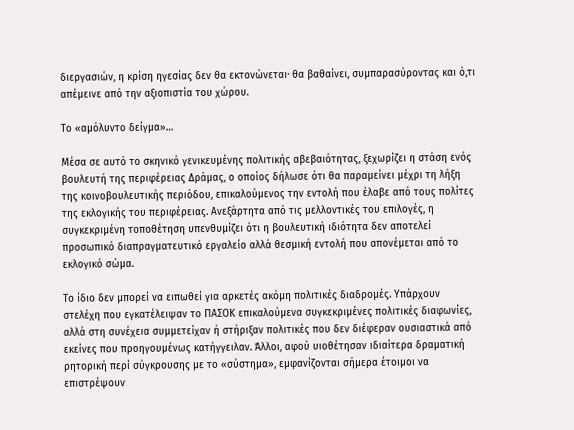διεργασιών, η κρίση ηγεσίας δεν θα εκτονώνεται· θα βαθαίνει, συμπαρασύροντας και ό,τι απέμεινε από την αξιοπιστία του χώρου.

Το «αμόλυντο δείγμα»…

Μέσα σε αυτό το σκηνικό γενικευμένης πολιτικής αβεβαιότητας, ξεχωρίζει η στάση ενός βουλευτή της περιφέρειας Δράμας, ο οποίος δήλωσε ότι θα παραμείνει μέχρι τη λήξη της κοινοβουλευτικής περιόδου, επικαλούμενος την εντολή που έλαβε από τους πολίτες της εκλογικής του περιφέρειας. Ανεξάρτητα από τις μελλοντικές του επιλογές, η συγκεκριμένη τοποθέτηση υπενθυμίζει ότι η βουλευτική ιδιότητα δεν αποτελεί προσωπικό διαπραγματευτικό εργαλείο αλλά θεσμική εντολή που απονέμεται από το εκλογικό σώμα.

Το ίδιο δεν μπορεί να ειπωθεί για αρκετές ακόμη πολιτικές διαδρομές. Υπάρχουν στελέχη που εγκατέλειψαν το ΠΑΣΟΚ επικαλούμενα συγκεκριμένες πολιτικές διαφωνίες, αλλά στη συνέχεια συμμετείχαν ή στήριξαν πολιτικές που δεν διέφεραν ουσιαστικά από εκείνες που προηγουμένως κατήγγειλαν. Άλλοι, αφού υιοθέτησαν ιδιαίτερα δραματική ρητορική περί σύγκρουσης με το «σύστημα», εμφανίζονται σήμερα έτοιμοι να επιστρέψουν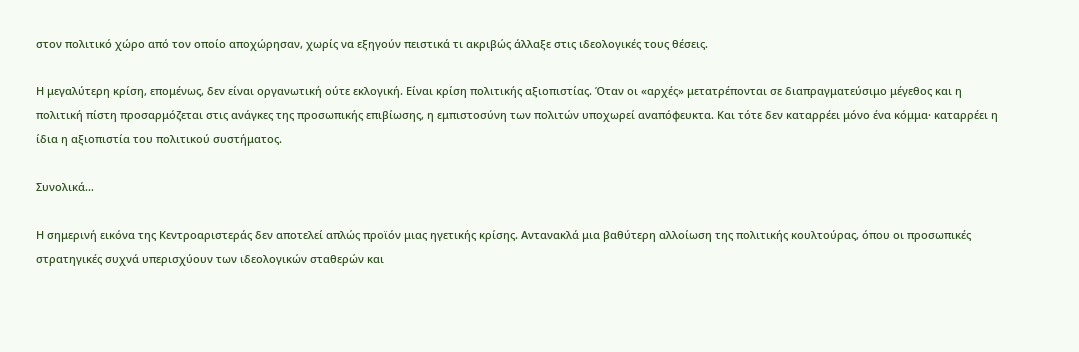στον πολιτικό χώρο από τον οποίο αποχώρησαν, χωρίς να εξηγούν πειστικά τι ακριβώς άλλαξε στις ιδεολογικές τους θέσεις.

Η μεγαλύτερη κρίση, επομένως, δεν είναι οργανωτική ούτε εκλογική. Είναι κρίση πολιτικής αξιοπιστίας. Όταν οι «αρχές» μετατρέπονται σε διαπραγματεύσιμο μέγεθος και η πολιτική πίστη προσαρμόζεται στις ανάγκες της προσωπικής επιβίωσης, η εμπιστοσύνη των πολιτών υποχωρεί αναπόφευκτα. Και τότε δεν καταρρέει μόνο ένα κόμμα· καταρρέει η ίδια η αξιοπιστία του πολιτικού συστήματος.

Συνολικά…

Η σημερινή εικόνα της Κεντροαριστεράς δεν αποτελεί απλώς προϊόν μιας ηγετικής κρίσης. Αντανακλά μια βαθύτερη αλλοίωση της πολιτικής κουλτούρας, όπου οι προσωπικές στρατηγικές συχνά υπερισχύουν των ιδεολογικών σταθερών και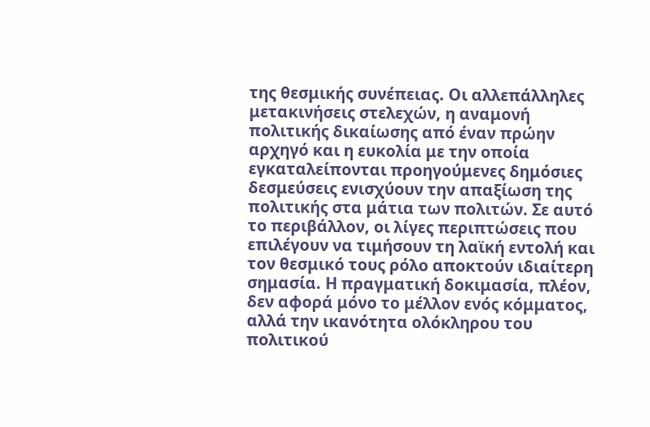της θεσμικής συνέπειας. Οι αλλεπάλληλες μετακινήσεις στελεχών, η αναμονή πολιτικής δικαίωσης από έναν πρώην αρχηγό και η ευκολία με την οποία εγκαταλείπονται προηγούμενες δημόσιες δεσμεύσεις ενισχύουν την απαξίωση της πολιτικής στα μάτια των πολιτών. Σε αυτό το περιβάλλον, οι λίγες περιπτώσεις που επιλέγουν να τιμήσουν τη λαϊκή εντολή και τον θεσμικό τους ρόλο αποκτούν ιδιαίτερη σημασία. Η πραγματική δοκιμασία, πλέον, δεν αφορά μόνο το μέλλον ενός κόμματος, αλλά την ικανότητα ολόκληρου του πολιτικού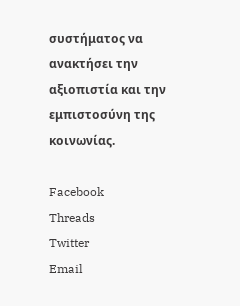συστήματος να ανακτήσει την αξιοπιστία και την εμπιστοσύνη της κοινωνίας.

Facebook
Threads
Twitter
Email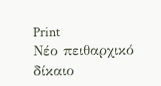Print
Νέο πειθαρχικό δίκαιο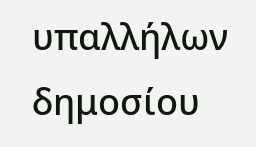υπαλλήλων δημοσίου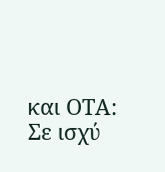και ΟΤΑ: Σε ισχύ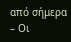από σήμερα – Οι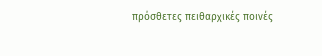πρόσθετες πειθαρχικές ποινές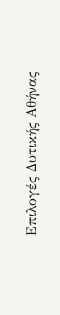Επιλογές Δυτικής Αθήνας